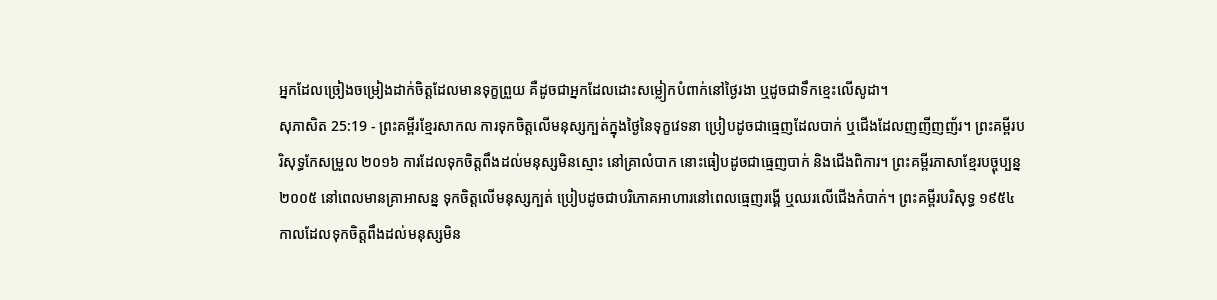អ្នកដែលច្រៀងចម្រៀងដាក់ចិត្តដែលមានទុក្ខព្រួយ គឺដូចជាអ្នកដែលដោះសម្លៀកបំពាក់នៅថ្ងៃរងា ឬដូចជាទឹកខ្មេះលើសូដា។
សុភាសិត 25:19 - ព្រះគម្ពីរខ្មែរសាកល ការទុកចិត្តលើមនុស្សក្បត់ក្នុងថ្ងៃនៃទុក្ខវេទនា ប្រៀបដូចជាធ្មេញដែលបាក់ ឬជើងដែលញញីញញ័រ។ ព្រះគម្ពីរបរិសុទ្ធកែសម្រួល ២០១៦ ការដែលទុកចិត្តពឹងដល់មនុស្សមិនស្មោះ នៅគ្រាលំបាក នោះធៀបដូចជាធ្មេញបាក់ និងជើងពិការ។ ព្រះគម្ពីរភាសាខ្មែរបច្ចុប្បន្ន ២០០៥ នៅពេលមានគ្រាអាសន្ន ទុកចិត្តលើមនុស្សក្បត់ ប្រៀបដូចជាបរិភោគអាហារនៅពេលធ្មេញរង្គើ ឬឈរលើជើងកំបាក់។ ព្រះគម្ពីរបរិសុទ្ធ ១៩៥៤ កាលដែលទុកចិត្តពឹងដល់មនុស្សមិន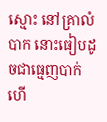ស្មោះ នៅគ្រាលំបាក នោះធៀបដូចជាធ្មេញបាក់ ហើ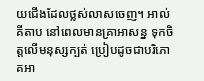យជើងដែលថ្លស់លាសចេញ។ អាល់គីតាប នៅពេលមានគ្រាអាសន្ន ទុកចិត្តលើមនុស្សក្បត់ ប្រៀបដូចជាបរិភោគអា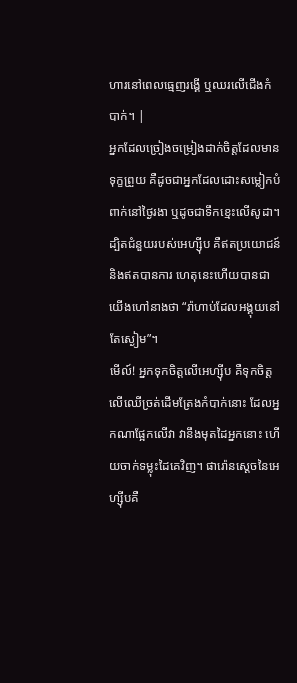ហារនៅពេលធ្មេញរង្គើ ឬឈរលើជើងកំបាក់។ |
អ្នកដែលច្រៀងចម្រៀងដាក់ចិត្តដែលមានទុក្ខព្រួយ គឺដូចជាអ្នកដែលដោះសម្លៀកបំពាក់នៅថ្ងៃរងា ឬដូចជាទឹកខ្មេះលើសូដា។
ដ្បិតជំនួយរបស់អេហ្ស៊ីប គឺឥតប្រយោជន៍ និងឥតបានការ ហេតុនេះហើយបានជាយើងហៅនាងថា “រ៉ាហាប់ដែលអង្គុយនៅតែស្ងៀម”។
មើល៍! អ្នកទុកចិត្តលើអេហ្ស៊ីប គឺទុកចិត្តលើឈើច្រត់ដើមត្រែងកំបាក់នោះ ដែលអ្នកណាផ្អែកលើវា វានឹងមុតដៃអ្នកនោះ ហើយចាក់ទម្លុះដៃគេវិញ។ ផារ៉ោនស្ដេចនៃអេហ្ស៊ីបគឺ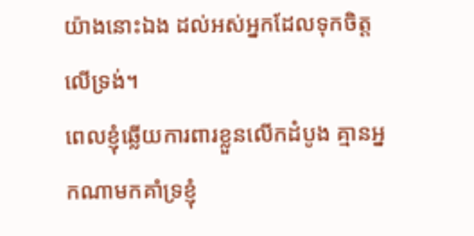យ៉ាងនោះឯង ដល់អស់អ្នកដែលទុកចិត្តលើទ្រង់។
ពេលខ្ញុំឆ្លើយការពារខ្លួនលើកដំបូង គ្មានអ្នកណាមកគាំទ្រខ្ញុំ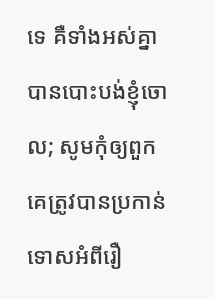ទេ គឺទាំងអស់គ្នាបានបោះបង់ខ្ញុំចោល; សូមកុំឲ្យពួកគេត្រូវបានប្រកាន់ទោសអំពីរឿ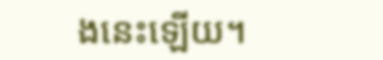ងនេះឡើយ។